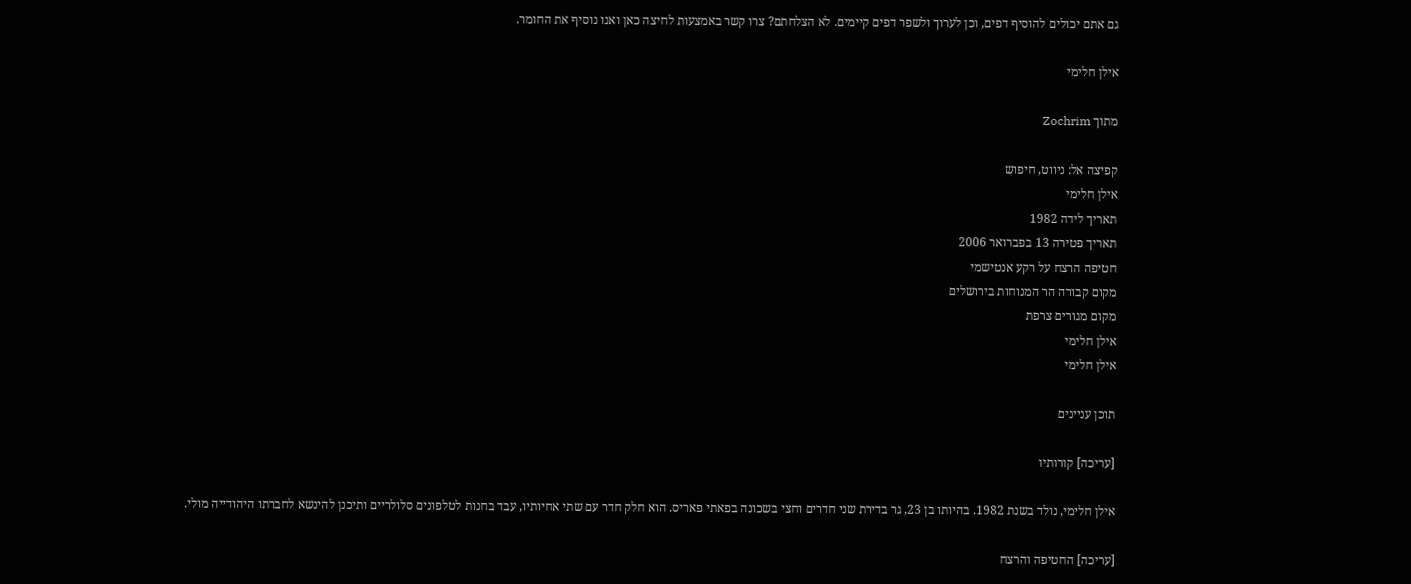גם אתם יכולים להוסיף דפים, וכן לערוך ולשפר דפים קיימים. לא הצלחתם? צרו קשר באמצעות לחיצה כאן ואנו נוסיף את החומר.

אילן חלימי

מתוך Zochrim

קפיצה אל: ניווט, חיפוש
אילן חלימי
תאריך לידה 1982
תאריך פטירה 13 בפברואר 2006
חטיפה הרצח על רקע אנטישמי
מקום קבורה הר המנוחות בירושלים
מקום מגורים צרפת
אילן חלימי
אילן חלימי

תוכן עניינים

[עריכה] קורותיו

אילן חלימי, נולד בשנת 1982. בהיותו בן 23, גר בדירת שני חדרים וחצי בשכונה בפאתי פאריס. הוא חלק חדר עם שתי אחיותיו, עבד בחנות לטלפונים סלולריים ותיכנן להינשא לחברתו היהודייה מולי.

[עריכה] החטיפה והרצח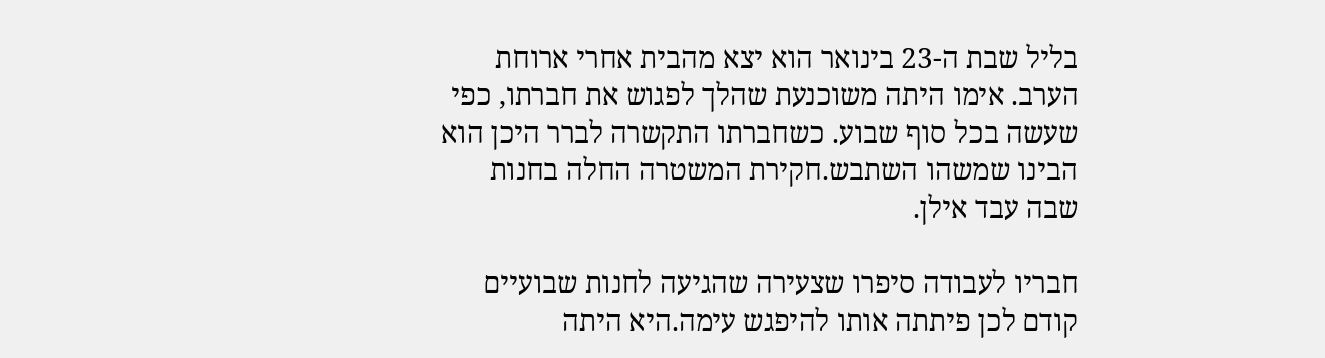בליל שבת ה-23 בינואר הוא יצא מהבית אחרי ארוחת הערב. אימו היתה משוכנעת שהלך לפגוש את חברתו, כפי שעשה בכל סוף שבוע. כשחברתו התקשרה לברר היכן הוא הבינו שמשהו השתבש.חקירת המשטרה החלה בחנות שבה עבד אילן.

חבריו לעבודה סיפרו שצעירה שהגיעה לחנות שבועיים קודם לכן פיתתה אותו להיפגש עימה.היא היתה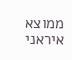ממוצא איראני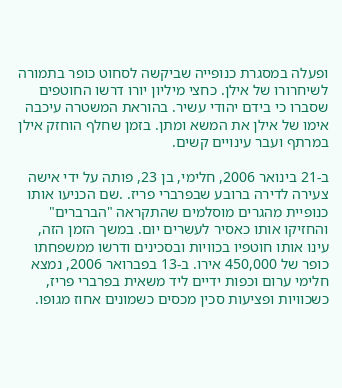ופעלה במסגרת כנופייה שביקשה לסחוט כופר בתמורה לשיחרורו של אילן. כחצי מיליון יורו דרשו החוטפים שסברו כי בידם יהודי עשיר. בהוראת המשטרה עיכבה אימו של אילן את המשא ומתן. בזמן שחלף הוחזק אילן במרתף ועבר עינויים קשים.

ב-21 בינואר 2006, חלימי, בן 23, פותה על ידי אישה צעירה לדירה ברובע שבפרברי פריז. .שם הכניעו אותו כנופיית מהגרים מוסלמים שהתקראה "הברברים" והחזיקו אותו כאסיר לעשרים יום. במשך הזמן הזה, עינו אותו חוטפיו בכוויות ובסכינים ודרשו ממשפחתו כופר של 450,000 אירו. ב-13 בפברואר 2006, נמצא חלימי ערום וכפות ידיים ליד משאית בפרברי פריז, כשכוויות ופציעות סכין מכסים כשמונים אחוז מגופו.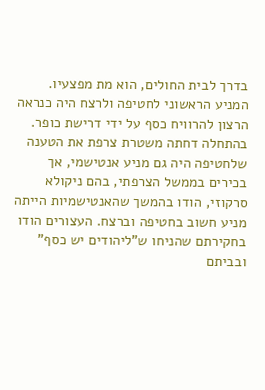בדרך לבית החולים, הוא מת מפצעיו. המניע הראשוני לחטיפה ולרצח היה כנראה הרצון להרוויח כסף על ידי דרישת כופר. בהתחלה דחתה משטרת צרפת את הטענה שלחטיפה היה גם מניע אנטישמי, אך בכירים בממשל הצרפתי, בהם ניקולא סרקוזי, הודו בהמשך שהאנטישמיות הייתה מניע חשוב בחטיפה וברצח. העצורים הודו בחקירתם שהניחו ש"ליהודים יש כסף" ובביתם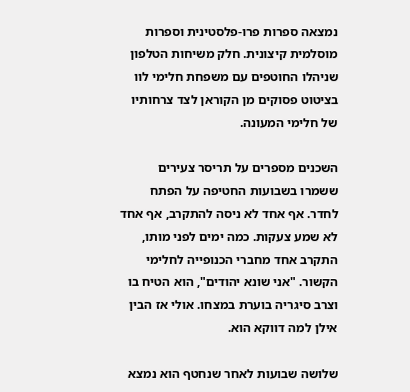נמצאה ספרות פרו-פלסטינית וספרות מוסלמית קיצונית. חלק משיחות הטלפון שניהלו החוטפים עם משפחת חלימי לוו בציטוט פסוקים מן הקוראן לצד צרחותיו של חלימי המעונה.

השכנים מספרים על תריסר צעירים ששמרו בשבועות החטיפה על הפתח לחדר. אף אחד לא ניסה להתקרב, אף אחד לא שמע צעקות. כמה ימים לפני מותו, התקרב אחד מחברי הכנופייה לחלימי הקשור. "אני שונא יהודים", הוא הטיח בו וצרב סיגריה בוערת במצחו. אולי אז הבין אילן למה דווקא הוא.

שלושה שבועות לאחר שנחטף הוא נמצא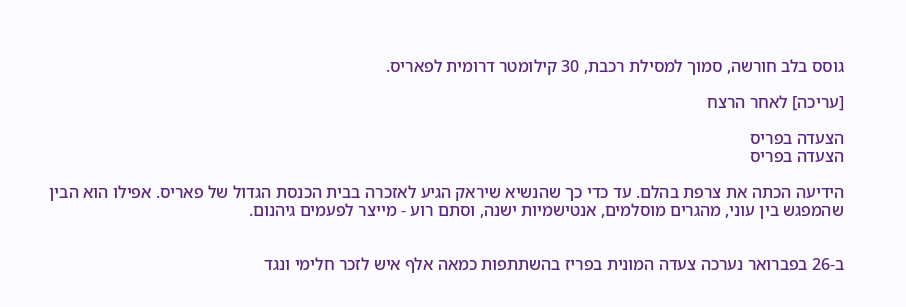גוסס בלב חורשה, סמוך למסילת רכבת, 30 קילומטר דרומית לפאריס.

[עריכה] לאחר הרצח

הצעדה בפריס
הצעדה בפריס

הידיעה הכתה את צרפת בהלם. עד כדי כך שהנשיא שיראק הגיע לאזכרה בבית הכנסת הגדול של פאריס. אפילו הוא הבין שהמפגש בין עוני, מהגרים מוסלמים, אנטישמיות ישנה, וסתם רוע - מייצר לפעמים גיהנום.


ב-26 בפברואר נערכה צעדה המונית בפריז בהשתתפות כמאה אלף איש לזכר חלימי ונגד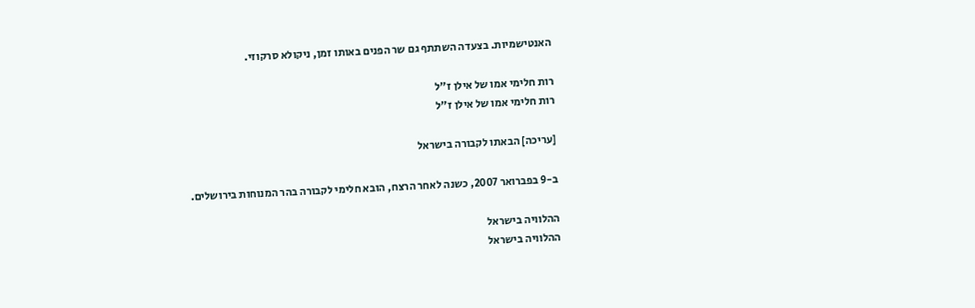האנטישמיות. בצעדה השתתף גם שר הפנים באותו זמן, ניקולא סרקוזי.

רות חלימי אמו של אילן ז"ל
רות חלימי אמו של אילן ז"ל

[עריכה] הבאתו לקבורה בישראל

ב-9 בפברואר 2007, כשנה לאחר הרצח, הובא חלימי לקבורה בהר המנוחות בירושלים.

ההלוויה בישראל
ההלוויה בישראל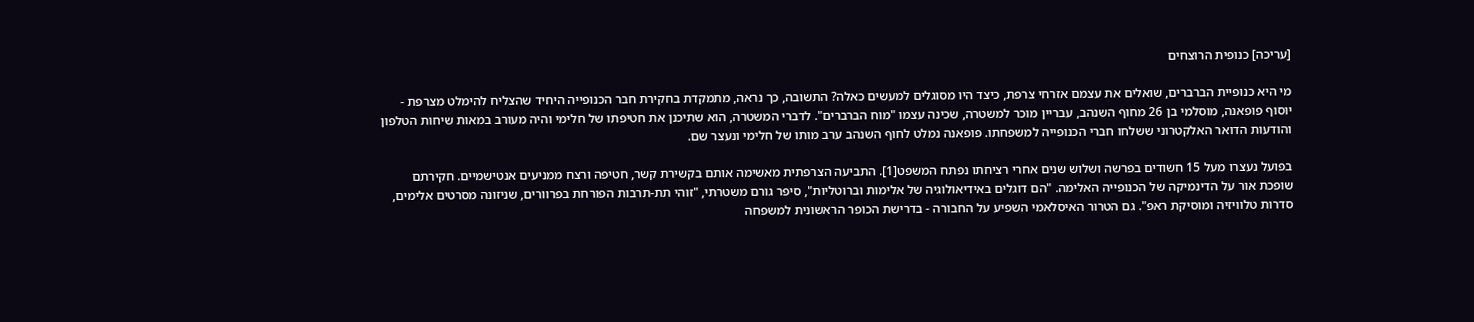[עריכה] כנופית הרוצחים

מי היא כנופיית הברברים, שואלים את עצמם אזרחי צרפת, כיצד היו מסוגלים למעשים כאלה? התשובה, כך נראה, מתמקדת בחקירת חבר הכנופייה היחיד שהצליח להימלט מצרפת - יוסוף פופאנה, מוסלמי בן 26 מחוף השנהב, עבריין מוכר למשטרה, שכינה עצמו "מוח הברברים". לדברי המשטרה, הוא שתיכנן את חטיפתו של חלימי והיה מעורב במאות שיחות הטלפון והודעות הדואר האלקטרוני ששלחו חברי הכנופייה למשפחתו. פופאנה נמלט לחוף השנהב ערב מותו של חלימי ונעצר שם.

בפועל נעצרו מעל 15 חשודים בפרשה ושלוש שנים אחרי רציחתו נפתח המשפט[1]. התביעה הצרפתית מאשימה אותם בקשירת קשר, חטיפה ורצח ממניעים אנטישמיים. חקירתם שופכת אור על הדינמיקה של הכנופייה האלימה. "הם דוגלים באידיאולוגיה של אלימות וברוטליות", סיפר גורם משטרתי, "זוהי תת-תרבות הפורחת בפרוורים, שניזונה מסרטים אלימים, סדרות טלוויזיה ומוסיקת ראפ". גם הטרור האיסלאמי השפיע על החבורה - בדרישת הכופר הראשונית למשפחה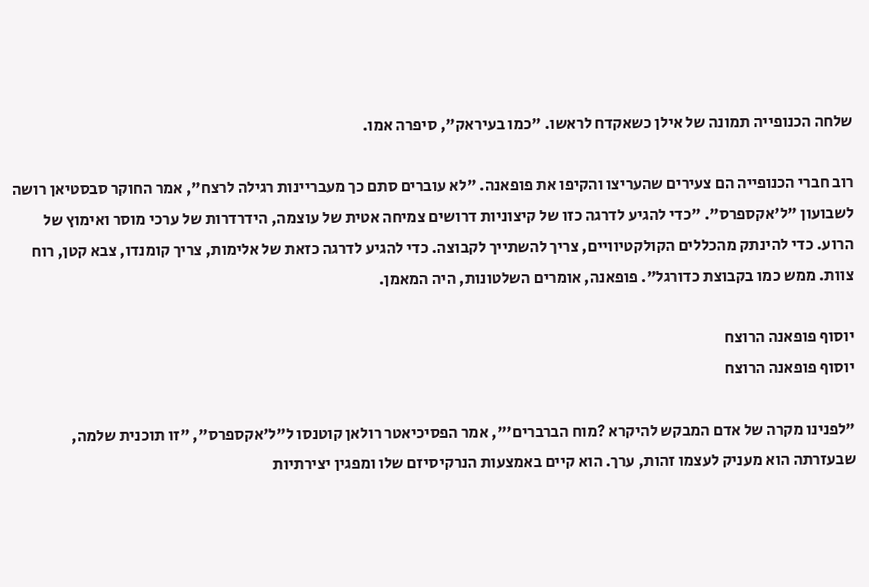שלחה הכנופייה תמונה של אילן כשאקדח לראשו. "כמו בעיראק", סיפרה אמו.

רוב חברי הכנופייה הם צעירים שהעריצו והקיפו את פופאנה. "לא עוברים סתם כך מעבריינות רגילה לרצח", אמר החוקר סבסטיאן רושה לשבועון "ל'אקספרס". "כדי להגיע לדרגה כזו של קיצוניות דרושים צמיחה אטית של עוצמה, הידרדרות של ערכי מוסר ואימוץ של הרוע. כדי להינתק מהכללים הקולקטיוויים, צריך להשתייך לקבוצה. כדי להגיע לדרגה כזאת של אלימות, צריך קומנדו, צבא קטן, רוח צוות. ממש כמו בקבוצת כדורגל". פופאנה, אומרים השלטונות, היה המאמן.

יוסוף פופאנה הרוצח
יוסוף פופאנה הרוצח

"לפנינו מקרה של אדם המבקש להיקרא ?מוח הברברים'", אמר הפסיכיאטר רולאן קוטנסו ל"ל'אקספרס", "זו תוכנית שלמה, שבעזרתה הוא מעניק לעצמו זהות, ערך. הוא קיים באמצעות הנרקיסיזם שלו ומפגין יצירתיות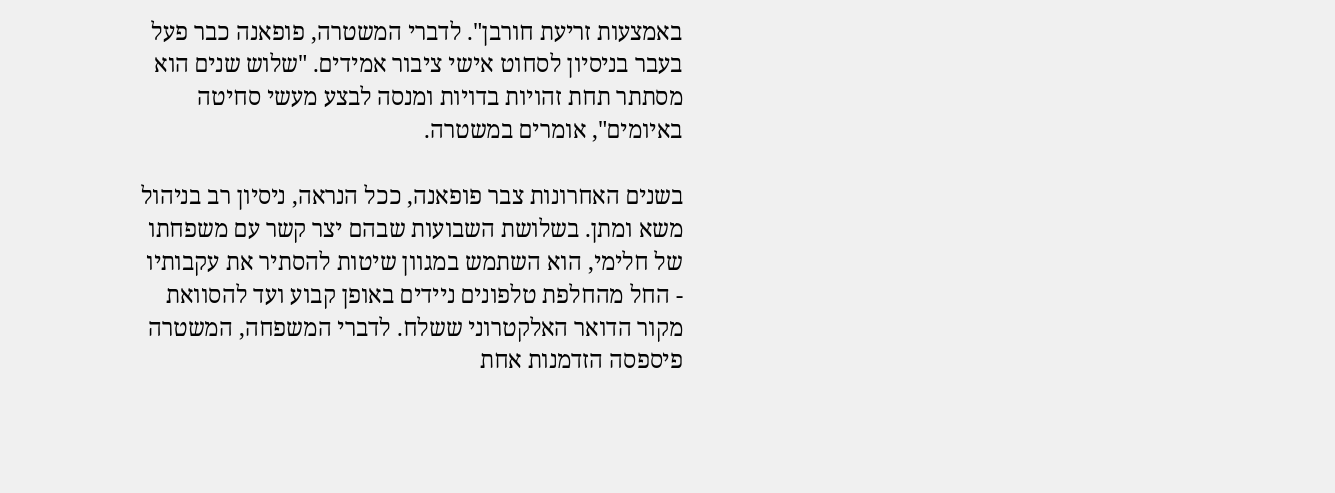באמצעות זריעת חורבן". לדברי המשטרה, פופאנה כבר פעל בעבר בניסיון לסחוט אישי ציבור אמידים. "שלוש שנים הוא מסתתר תחת זהויות בדויות ומנסה לבצע מעשי סחיטה באיומים", אומרים במשטרה.

בשנים האחרונות צבר פופאנה, ככל הנראה, ניסיון רב בניהול משא ומתן. בשלושת השבועות שבהם יצר קשר עם משפחתו של חלימי, הוא השתמש במגוון שיטות להסתיר את עקבותיו - החל מהחלפת טלפונים ניידים באופן קבוע ועד להסוואת מקור הדואר האלקטרוני ששלח. לדברי המשפחה, המשטרה פיספסה הזדמנות אחת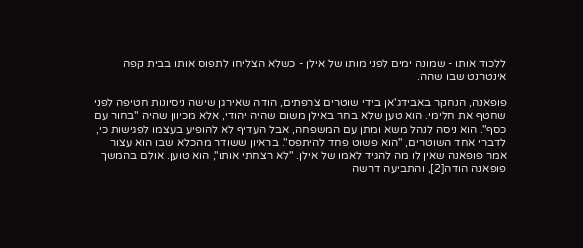ללכוד אותו - שמונה ימים לפני מותו של אילן - כשלא הצליחו לתפוס אותו בבית קפה אינטרנט שבו שהה.

פופאנה, הנחקר באבידג'אן בידי שוטרים צרפתים, הודה שאירגן שישה ניסיונות חטיפה לפני שחטף את חלימי. הוא טען שלא בחר באילן משום שהיה יהודי, אלא מכיוון שהיה "בחור עם כסף". הוא ניסה לנהל משא ומתן עם המשפחה, אבל העדיף לא להופיע בעצמו לפגישות כי, לדברי אחד השוטרים, "הוא פשוט פחד להיתפס". בראיון ששודר מהכלא שבו הוא עצור אמר פופאנה שאין לו מה להגיד לאמו של אילן. "לא רצחתי אותו", הוא טוען. אולם בהמשך פופאנה הודה[2], והתביעה דרשה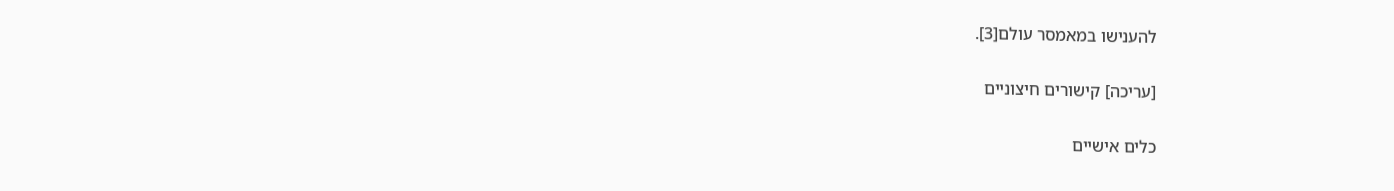להענישו במאמסר עולם[3].

[עריכה] קישורים חיצוניים

כלים אישיים